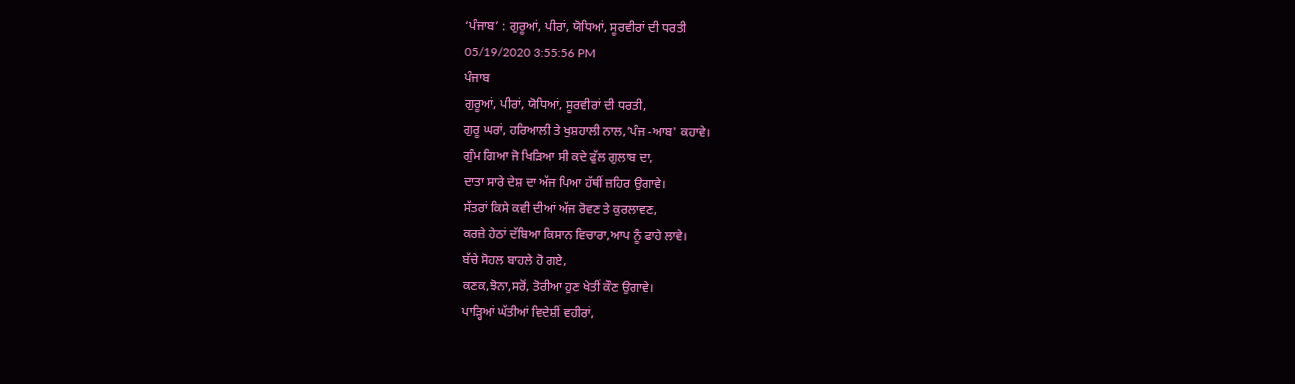‘ਪੰਜਾਬ’ : ਗੁਰੂਆਂ, ਪੀਰਾਂ, ਯੋਧਿਆਂ, ਸੂਰਵੀਰਾਂ ਦੀ ਧਰਤੀ
05/19/2020 3:55:56 PM
ਪੰਜਾਬ
ਗੁਰੂਆਂ, ਪੀਰਾਂ, ਯੋਧਿਆਂ, ਸੂਰਵੀਰਾਂ ਦੀ ਧਰਤੀ,
ਗੁਰੂ ਘਰਾਂ, ਹਰਿਆਲੀ ਤੇ ਖੁਸ਼ਹਾਲੀ ਨਾਲ,’ਪੰਜ -ਆਬ' ਕਹਾਵੇ।
ਗੁੰਮ ਗਿਆ ਜੋ ਖਿੜਿਆ ਸੀ ਕਦੇ ਫੁੱਲ ਗੁਲਾਬ ਦਾ,
ਦਾਤਾ ਸਾਰੇ ਦੇਸ਼ ਦਾ ਅੱਜ ਪਿਆ ਹੱਥੀਂ ਜ਼ਹਿਰ ਉਗਾਵੇ।
ਸੱਤਰਾਂ ਕਿਸੇ ਕਵੀ ਦੀਆਂ ਅੱਜ ਰੋਵਣ ਤੇ ਕੁਰਲਾਵਣ,
ਕਰਜ਼ੇ ਹੇਠਾਂ ਦੱਬਿਆ ਕਿਸਾਨ ਵਿਚਾਰਾ,ਆਪ ਨੂੰ ਫਾਹੇ ਲਾਵੇ।
ਬੱਚੇ ਸੋਹਲ ਬਾਹਲੇ ਹੋ ਗਏ,
ਕਣਕ,ਝੋਨਾ,ਸਰੋਂ, ਤੋਰੀਆ ਹੁਣ ਖੇਤੀਂ ਕੌਣ ਉਗਾਵੇ।
ਪਾੜ੍ਹਿਆਂ ਘੱਤੀਆਂ ਵਿਦੇਸ਼ੀਂ ਵਹੀਰਾਂ,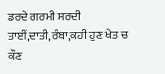ਡਰਦੇ ਗਰਮੀ ਸਰਦੀ ਤਾਈਂ,ਦਾਤੀ,ਰੰਬਾ,ਕਹੀ ਹੁਣ ਖੇਤ ਚ ਕੌਣ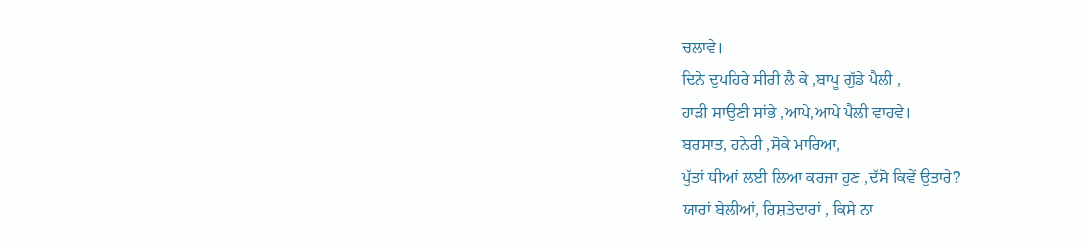ਚਲਾਵੇ।
ਦਿਨੇ ਦੁਪਹਿਰੇ ਸੀਰੀ ਲੈ ਕੇ ,ਬਾਪੂ ਗੁੱਡੇ ਪੈਲੀ ,
ਹਾੜੀ ਸਾਉਣੀ ਸਾਂਭੇ ,ਆਪੇ,ਆਪੇ ਪੈਲੀ ਵਾਹਵੇ।
ਬਰਸਾਤ, ਹਨੇਰੀ ,ਸੋਕੇ ਮਾਰਿਆ,
ਪੁੱਤਾਂ ਧੀਆਂ ਲਈ ਲਿਆ ਕਰਜਾ ਹੁਣ ,ਦੱਸੋ ਕਿਵੇਂ ਉਤਾਰੇ?
ਯਾਰਾਂ ਬੇਲੀਆਂ, ਰਿਸ਼ਤੇਦਾਰਾਂ , ਕਿਸੇ ਨਾ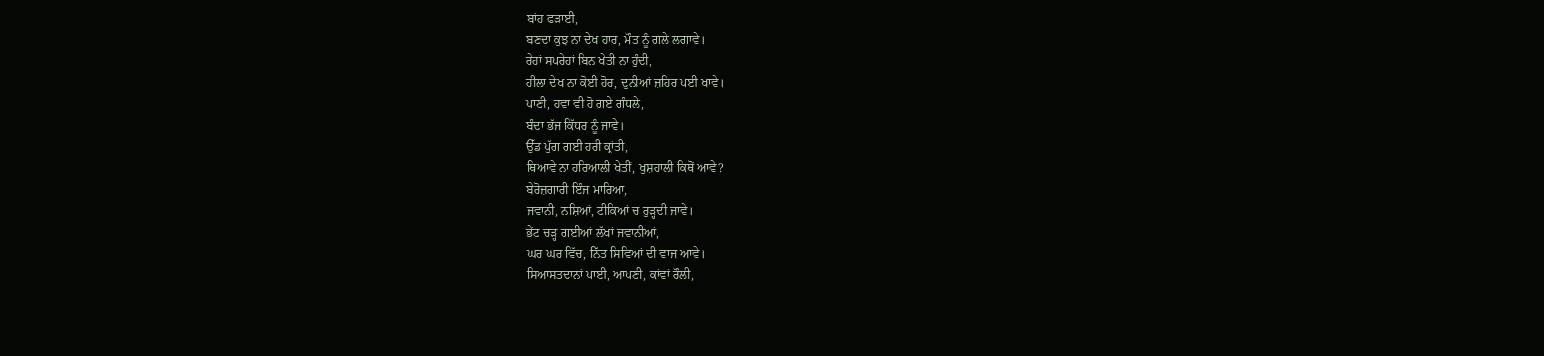ਬਾਂਹ ਫੜਾਈ,
ਬਣਦਾ ਕੁਝ ਨਾ ਦੇਖ ਹਾਰ, ਮੌਤ ਨੂੰ ਗਲੇ ਲਗਾਵੇ।
ਰੇਹਾਂ ਸਪਰੇਹਾਂ ਬਿਨ ਖੇਤੀ ਨਾ ਹੁੰਦੀ,
ਹੀਲਾ ਦੇਖ ਨਾ ਕੋਈ ਹੋਰ, ਦੁਨੀਆਂ ਜ਼ਹਿਰ ਪਈ ਖਾਵੇ।
ਪਾਣੀ, ਹਵਾ ਵੀ ਹੋ ਗਏ ਗੰਧਲੇ,
ਬੰਦਾ ਭੱਜ ਕਿੱਧਰ ਨੂੰ ਜਾਵੇ।
ਉੱਡ ਪੁੱਗ ਗਈ ਹਰੀ ਕ੍ਰਾਂਤੀ,
ਥਿਆਵੇ ਨਾ ਹਰਿਆਲੀ ਖੇਤੀਂ, ਖੁਸ਼ਹਾਲੀ ਕਿਥੋਂ ਆਵੇ?
ਬੇਰੋਜ਼ਗਾਰੀ ਇੰਜ ਮਾਰਿਆ,
ਜਵਾਨੀ, ਨਸ਼ਿਆਂ, ਟੀਕਿਆਂ ਚ ਰੁੜ੍ਹਦੀ ਜਾਵੇ।
ਭੇਂਟ ਚੜ੍ਹ ਗਈਆਂ ਲੱਖਾਂ ਜਵਾਨੀਆਂ,
ਘਰ ਘਰ ਵਿੱਚ, ਨਿੱਤ ਸਿਵਿਆਂ ਦੀ ਵਾਜ ਆਵੇ।
ਸਿਆਸਤਦਾਨਾਂ ਪਾਈ, ਆਪਣੀ, ਕਾਂਵਾਂ ਰੌਲੀ,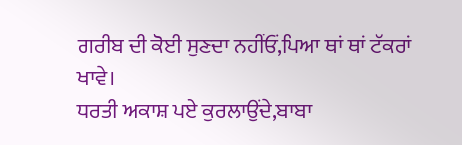ਗਰੀਬ ਦੀ ਕੋਈ ਸੁਣਦਾ ਨਹੀਂਓਂ,ਪਿਆ ਥਾਂ ਥਾਂ ਟੱਕਰਾਂ ਖਾਵੇ।
ਧਰਤੀ ਅਕਾਸ਼ ਪਏ ਕੁਰਲਾਉਂਦੇ,ਬਾਬਾ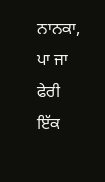ਨਾਨਕਾ,
ਪਾ ਜਾ ਫੇਰੀ ਇੱਕ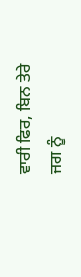ਵਾਰੀ ਫਿਰ, ਬਿਨ ਤੇਰੇ ਜਗ ਨੂੰ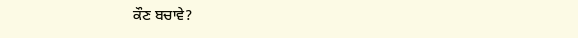ਕੌਣ ਬਚਾਵੇ?